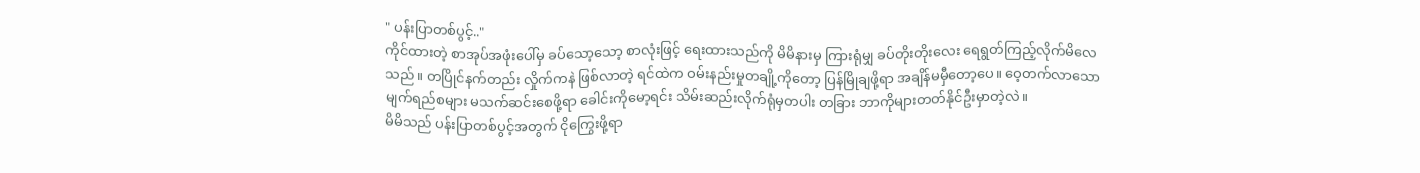" ပန်းပြာတစ်ပွင့်.."
ကိုင်ထားတဲ့ စာအုပ်အဖုံးပေါ်မှ ခပ်သော့သော့ စာလုံးဖြင့် ရေးထားသည်ကို မိမိနားမှ ကြားရုံမျှ ခပ်တိုးတိုးလေး ရေရွတ်ကြည့်လိုက်မိလေသည်။ တပြိုင်နက်တည်း လှိုက်ကနဲ ဖြစ်လာတဲ့ ရင်ထဲက ဝမ်းနည်းမှုတချို့ကိုတော့ ပြန်မြိုချဖို့ရာ အချိန်မမှီတော့ပေ။ ဝေ့တက်လာသော မျက်ရည်စများ မသက်ဆင်းစေဖို့ရာ ခေါင်းကိုမော့ရင်း သိမ်းဆည်းလိုက်ရုံမှတပါး တခြား ဘာကိုများတတ်နိုင်ဦးမှာတဲ့လဲ။
မိမိသည် ပန်းပြာတစ်ပွင့်အတွက် ငိုကြွေးဖို့ရာ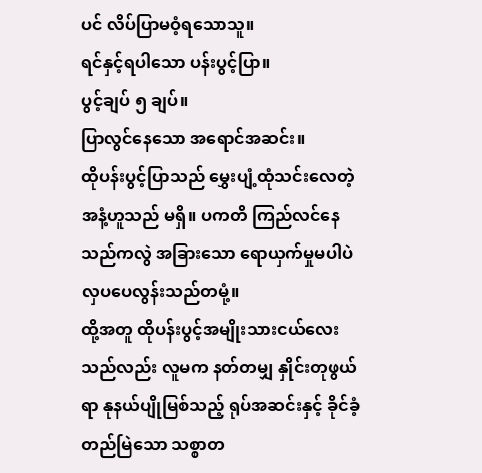ပင် လိပ်ပြာမဝံ့ရသောသူ။
ရင်နှင့်ရပါသော ပန်းပွင့်ပြာ။
ပွင့်ချပ် ၅ ချပ်။
ပြာလွင်နေသော အရောင်အဆင်း။
ထိုပန်းပွင့်ပြာသည် မွှေးပျံ့ထုံသင်းလေတဲ့ အနံ့ဟူသည် မရှိ။ ပကတိ ကြည်လင်နေသည်ကလွဲ အခြားသော ရောယှက်မှုမပါပဲ လှပပေလွန်းသည်တမုံ့။
ထို့အတူ ထိုပန်းပွင့်အမျိုးသားငယ်လေးသည်လည်း လူမက နတ်တမျှ နှိုင်းတုဖွယ်ရာ နုနယ်ပျိုမြစ်သည့် ရုပ်အဆင်းနှင့် ခိုင်ခံ့တည်မြဲသော သစ္စာတ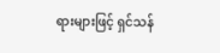ရားများဖြင့် ရှင်သန်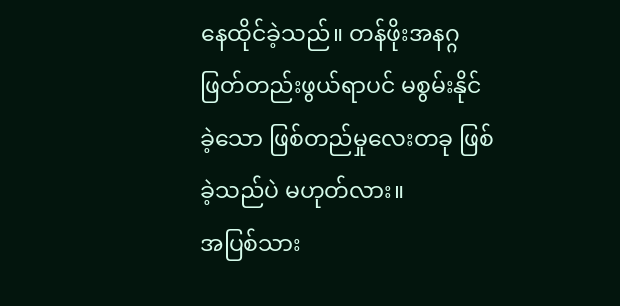နေထိုင်ခဲ့သည်။ တန်ဖိုးအနဂ္ဂ ဖြတ်တည်းဖွယ်ရာပင် မစွမ်းနိုင်ခဲ့သော ဖြစ်တည်မှုလေးတခု ဖြစ်ခဲ့သည်ပဲ မဟုတ်လား။
အပြစ်သား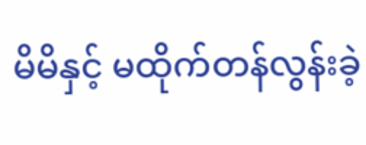မိမိနှင့် မထိုက်တန်လွန်းခဲ့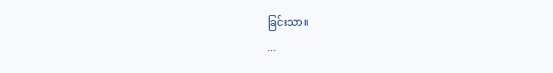ခြင်းသာ။
...